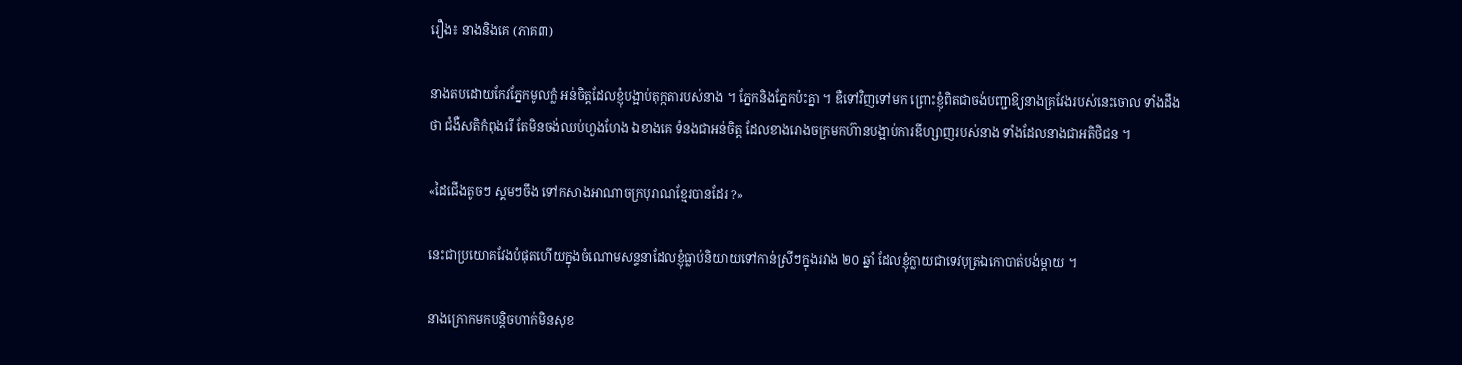រឿង៖ នាងនិងគេ (ភាគ៣)

នាងតបដោយកែវភ្នែកមូលក្លំ អន់ចិត្តដែលខ្ញុំបង្អាប់តុក្កតារបស់នាង ។ ភ្នែកនិងភ្នែកប៉ះគ្នា ។ ឌឺទៅវិញទៅមក ព្រោះខ្ញុំពិតជាចង់បញ្ជាឱ្យនាងគ្រវែងរបស់នេះចោល ទាំងដឹងថា ជំងឺសតិកំពុងរើ តែមិនចង់ឈប់ហួងហែង ឯខាងគេ ទំនងជាអន់ចិត្ត ដែលខាងរោងចក្រមកហ៊ានបង្អាប់ការឌីហ្សាញរបស់នាង ទាំងដែលនាងជាអតិថិជន ។

«ដៃជើងតូចៗ ស្គមៗចឹង ទៅកសាងអាណាចក្របុរាណខ្មែរបានដែរ ?»

នេះជាប្រយោគវែងបំផុតហើយក្នុងចំណោមសន្ទនាដែលខ្ញុំធ្លាប់និយាយទៅកាន់ស្រីៗក្នុងរវាង ២០ ឆ្នាំ ដែលខ្ញុំក្លាយជាទេវបុត្រឯកោបាត់បង់ម្តាយ ។

នាងក្រោកមកបន្តិចហាក់មិនសុខ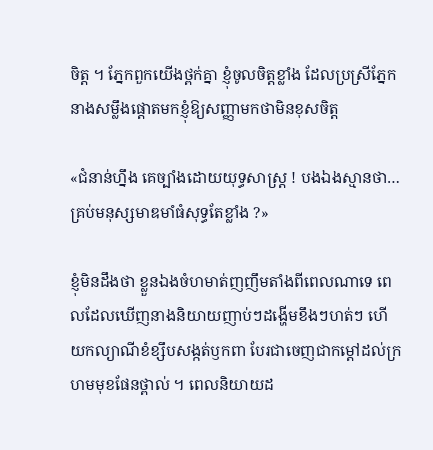ចិត្ត ។ ភ្នែកពួកយើងថ្ពក់គ្នា ខ្ញុំចូលចិត្តខ្លាំង ដែលប្រស្រីភ្នែកនាងសម្លឹងផ្ដោតមកខ្ញុំឱ្យសញ្ញាមកថាមិនខុសចិត្ត

«ជំនាន់ហ្នឹង គេច្បាំងដោយយុទ្ធសាស្ត្រ ! បងឯងស្មានថា… គ្រប់មនុស្សមាឌមាំធំសុទ្ធតែខ្លាំង ?»

ខ្ញុំមិនដឹងថា ខ្លួនឯងចំហមាត់ញញឹមតាំងពីពេលណាទេ ពេលដែលឃើញនាងនិយាយញាប់ៗដង្ហើមខឹងៗហត់ៗ ហើយកល្យាណីខំខ្សឹបសង្កត់ឫកពា បែរជាចេញជាកម្ដៅដល់ក្រហមមុខផែនថ្ពាល់ ។ ពេលនិយាយដ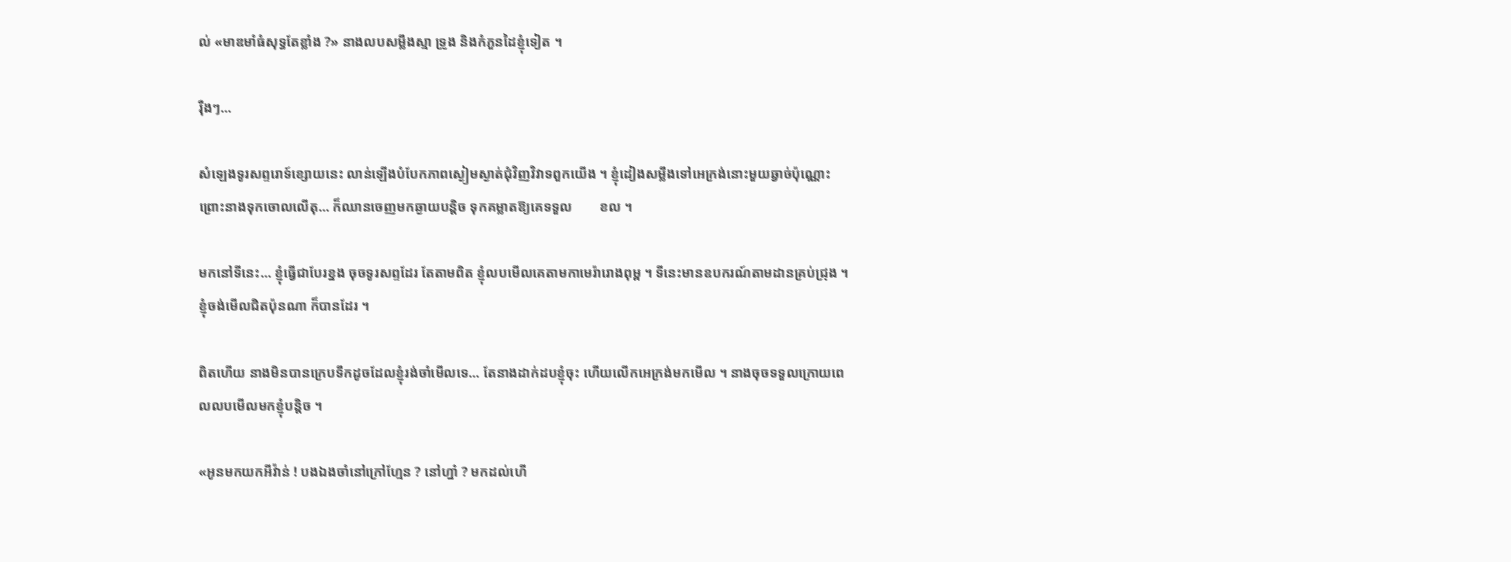ល់ «មាឌមាំធំសុទ្ធតែខ្លាំង ?» នាងលបសម្លឹងស្មា ទ្រូង និងកំភួនដៃខ្ញុំទៀត ។

រ៉ឺងៗ…

សំឡេងទូរសព្ទរោទ៍ខ្សោយនេះ លាន់ឡើងបំបែកភាពស្ងៀមស្ងាត់ជុំវិញវិវាទពួកយើង ។ ខ្ញុំដៀងសម្លឹងទៅអេក្រង់នោះមួយឆ្វាច់ប៉ុណ្ណោះ ព្រោះនាងទុកចោលលើតុ… ក៏ឈានចេញមកឆ្ងាយបន្តិច ទុកគម្លាតឱ្យគេទទួល        ខល ។

មកនៅទីនេះ… ខ្ញុំធ្វើជាបែរខ្នង ចុចទូរសព្ទដែរ តែតាមពិត ខ្ញុំលបមើលគេតាមកាមេរ៉ារោងពុម្ព ។ ទីនេះមានឧបករណ៍តាមដានគ្រប់ជ្រុង ។ ខ្ញុំចង់មើលជិតប៉ុនណា ក៏បានដែរ ។

ពិតហើយ នាងមិនបានក្រេបទឹកដូចដែលខ្ញុំរង់ចាំមើលទេ… តែនាងដាក់ដបខ្ញុំចុះ ហើយលើកអេក្រង់មកមើល ។ នាងចុចទទួលក្រោយពេលលបមើលមកខ្ញុំបន្តិច ។

«អូនមកយកអីវ៉ាន់ ! បងឯងចាំនៅក្រៅហ្មែន ? នៅហ្នា៎ ? មកដល់ហើ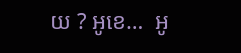យ ? អូខេ…  អូ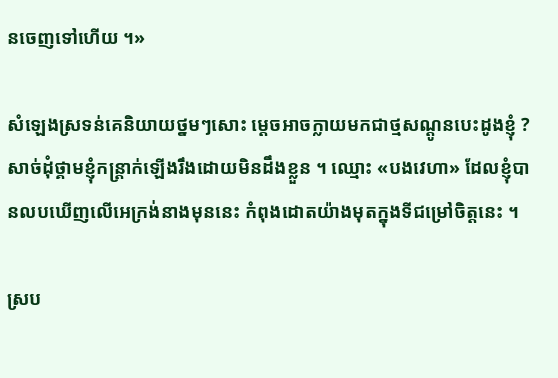នចេញទៅហើយ ។»

សំឡេងស្រទន់គេនិយាយថ្នមៗសោះ ម្តេចអាចក្លាយមកជាថ្មសណ្ដូនបេះដូងខ្ញុំ ? សាច់ដុំថ្គាមខ្ញុំកន្ត្រាក់ឡើងរឹងដោយមិនដឹងខ្លួន ។ ឈ្មោះ «បងវេហា» ដែលខ្ញុំបានលបឃើញលើអេក្រង់នាងមុននេះ កំពុងដោតយ៉ាងមុតក្នុងទីជម្រៅចិត្តនេះ ។

ស្រប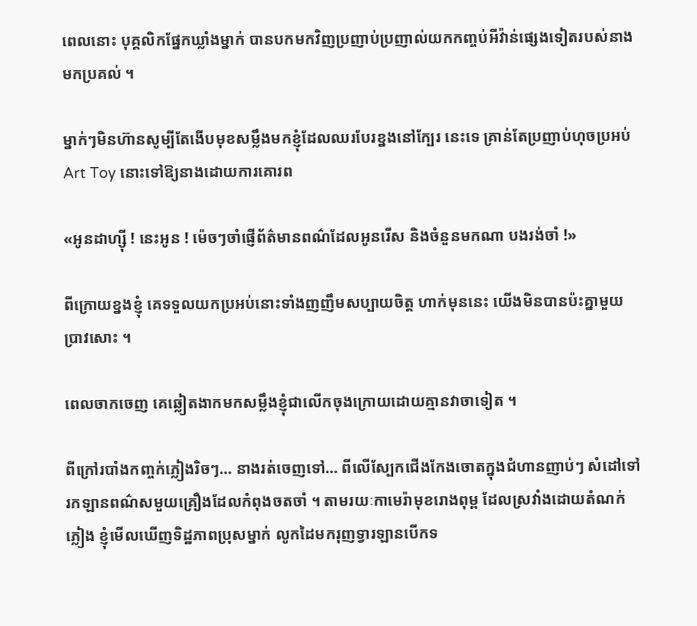ពេលនោះ បុគ្គលិកផ្នែកឃ្លាំងម្នាក់ បានបកមកវិញប្រញាប់ប្រញាល់យកកញ្ចប់អីវ៉ាន់ផ្សេងទៀតរបស់នាងមកប្រគល់ ។

ម្នាក់ៗមិនហ៊ានសូម្បីតែងើបមុខសម្លឹងមកខ្ញុំដែលឈរបែរខ្នងនៅក្បែរ នេះទេ គ្រាន់តែប្រញាប់ហុចប្រអប់ Art Toy នោះទៅឱ្យនាងដោយការគោរព

«អូនដាហ្ស៊ី ! នេះអូន ! ម៉េចៗចាំផ្ញើព័ត៌មានពណ៌ដែលអូនរើស និងចំនួនមកណា បងរង់ចាំ !»

ពីក្រោយខ្នងខ្ញុំ គេទទួលយកប្រអប់នោះទាំងញញឹមសប្បាយចិត្ត ហាក់មុននេះ យើងមិនបានប៉ះគ្នាមួយប្រាវសោះ ។

ពេលចាកចេញ គេឆ្លៀតងាកមកសម្លឹងខ្ញុំជាលើកចុងក្រោយដោយគ្មានវាចាទៀត ។

ពីក្រៅរបាំងកញ្ចក់ភ្លៀងរិចៗ… នាងរត់ចេញទៅ… ពីលើស្បែកជើងកែងចោតក្នុងជំហានញាប់ៗ សំដៅទៅរកឡានពណ៌សមួយគ្រឿងដែលកំពុងចតចាំ ។ តាមរយៈកាមេរ៉ាមុខរោងពុម្ព ដែលស្រវាំងដោយតំណក់ភ្លៀង ខ្ញុំមើលឃើញទិដ្ឋភាពប្រុសម្នាក់ លូកដៃមករុញទ្វារឡានបើកទ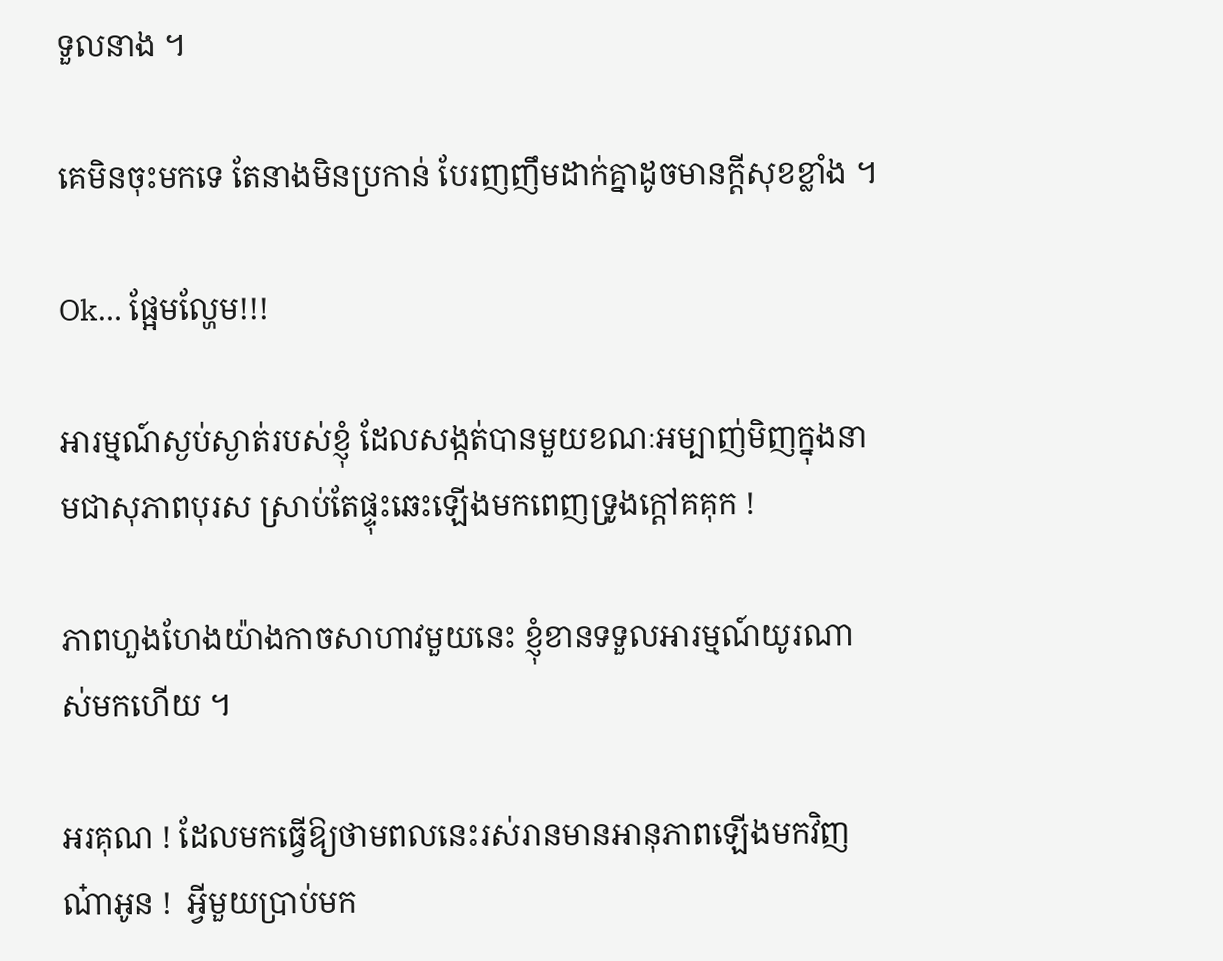ទួលនាង ។

គេមិនចុះមកទេ តែនាងមិនប្រកាន់ បែរញញឹមដាក់គ្នាដូចមានក្តីសុខខ្លាំង ។

Ok… ផ្អែមល្ហែម!!!

អារម្មណ៍ស្ងប់ស្ងាត់របស់ខ្ញុំ ដែលសង្កត់បានមួយខណៈអម្បាញ់មិញក្នុងនាមជាសុភាពបុរស ស្រាប់តែផ្ទុះឆេះឡើងមកពេញទ្រូងក្តៅគគុក !

ភាពហួងហែងយ៉ាងកាចសាហាវមួយនេះ ខ្ញុំខានទទួលអារម្មណ៍យូរណាស់មកហើយ ។

អរគុណ ! ដែលមកធ្វើឱ្យថាមពលនេះរស់រានមានអានុភាពឡើងមកវិញណ៎ាអូន !  អ្វីមួយប្រាប់មក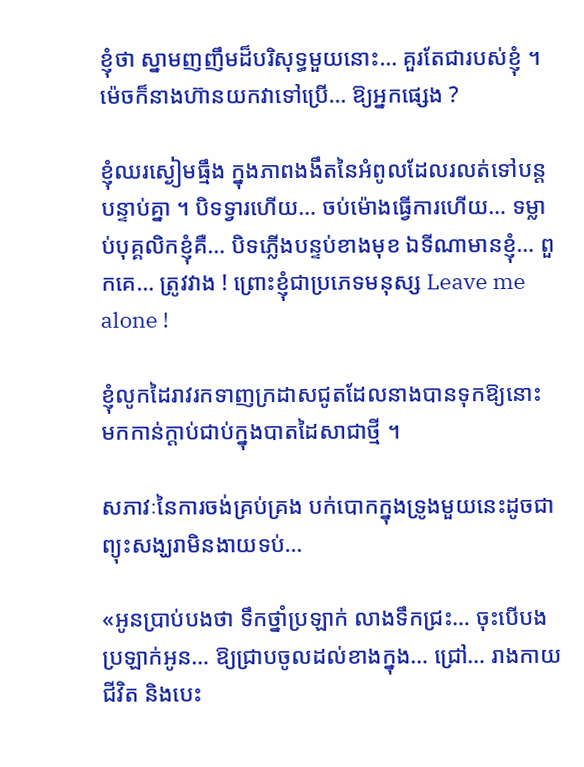ខ្ញុំថា ស្នាមញញឹមដ៏បរិសុទ្ធមួយនោះ… គួរតែជារបស់ខ្ញុំ ។ ម៉េចក៏នាងហ៊ានយកវាទៅប្រើ… ឱ្យអ្នកផ្សេង ?

ខ្ញុំឈរស្ងៀមធ្មឹង ក្នុងភាពងងឹតនៃអំពូលដែលរលត់ទៅបន្តបន្ទាប់គ្នា ។ បិទទ្វារហើយ… ចប់ម៉ោងធ្វើការហើយ… ទម្លាប់បុគ្គលិកខ្ញុំគឺ… បិទភ្លើងបន្ទប់ខាងមុខ ឯទីណាមានខ្ញុំ… ពួកគេ… ត្រូវវាង ! ព្រោះខ្ញុំជាប្រភេទមនុស្ស Leave me alone !

ខ្ញុំលូកដៃរាវរកទាញក្រដាសជូតដែលនាងបានទុកឱ្យនោះ មកកាន់ក្តាប់ជាប់ក្នុងបាតដៃសាជាថ្មី ។

សភាវៈនៃការចង់គ្រប់គ្រង បក់បោកក្នុងទ្រូងមួយនេះដូចជាព្យុះសង្ឃរាមិនងាយទប់…

«អូនប្រាប់បងថា ទឹកថ្នាំប្រឡាក់ លាងទឹកជ្រះ… ចុះបើបងប្រឡាក់អូន… ឱ្យជ្រាបចូលដល់ខាងក្នុង… ជ្រៅ… រាងកាយ ជីវិត និងបេះ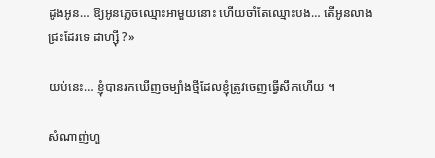ដូងអូន… ឱ្យអូនភ្លេចឈ្មោះអាមួយនោះ ហើយចាំតែឈ្មោះបង… តើអូនលាងជ្រះដែរទេ ដាហ្ស៊ី ?»

យប់នេះ… ខ្ញុំបានរកឃើញចម្បាំងថ្មីដែលខ្ញុំត្រូវចេញធ្វើសឹកហើយ ។

សំណាញ់ហួ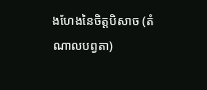ងហែងនៃចិត្តបិសាច (តំណាលបព្វតា)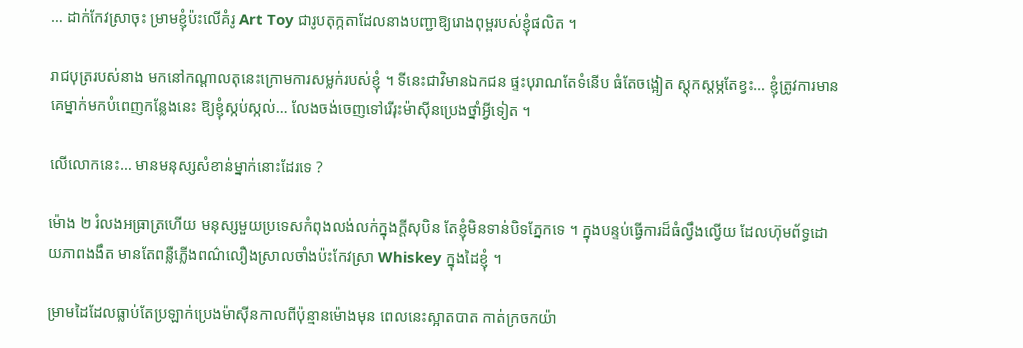… ដាក់កែវស្រាចុះ ម្រាមខ្ញុំប៉ះលើគំរូ Art Toy ជារូបតុក្កតាដែលនាងបញ្ជាឱ្យរោងពុម្ពរបស់ខ្ញុំផលិត ។

រាជបុត្ររបស់នាង មកនៅកណ្តាលតុនេះក្រោមការសម្លក់របស់ខ្ញុំ ។ ទីនេះជាវិមានឯកជន ផ្ទះបុរាណតែទំនើប ធំតែចង្អៀត ស្តុកស្តម្ភតែខ្វះ… ខ្ញុំត្រូវការមានគេម្នាក់មកបំពេញកន្លែងនេះ ឱ្យខ្ញុំស្កប់ស្កល់… លែងចង់ចេញទៅរើរុះម៉ាស៊ីនប្រេងថ្នាំអ្វីទៀត ។

លើលោកនេះ… មានមនុស្សសំខាន់ម្នាក់នោះដែរទេ ?

ម៉ោង ២ រំលងអធ្រាត្រហើយ មនុស្សមួយប្រទេសកំពុងលង់លក់ក្នុងក្តីសុបិន តែខ្ញុំមិនទាន់បិទភ្នែកទេ ។ ក្នុងបន្ទប់ធ្វើការដ៏ធំល្វឹងល្វើយ ដែលហ៊ុមព័ទ្ធដោយភាពងងឹត មានតែពន្លឺភ្លើងពណ៌លឿងស្រាលចាំងប៉ះកែវស្រា Whiskey ក្នុងដៃខ្ញុំ ។

ម្រាមដៃដែលធ្លាប់តែប្រឡាក់ប្រេងម៉ាស៊ីនកាលពីប៉ុន្មានម៉ោងមុន ពេលនេះស្អាតបាត កាត់ក្រចកយ៉ា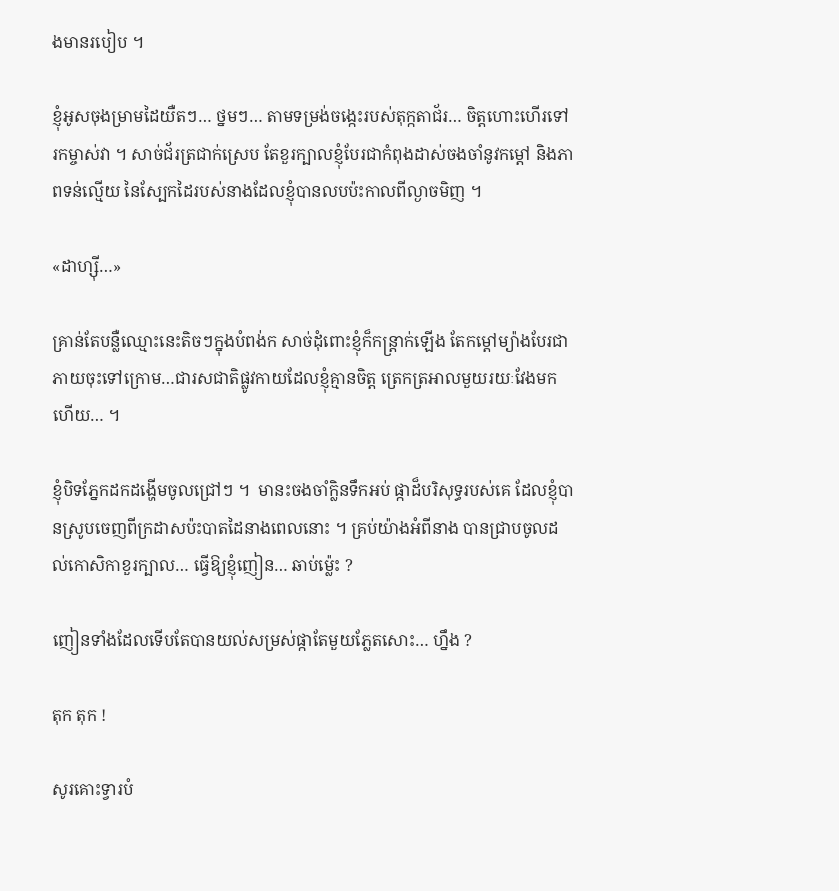ងមានរបៀប ។

ខ្ញុំអូសចុងម្រាមដៃយឺតៗ… ថ្នមៗ… តាមទម្រង់ចង្កេះរបស់តុក្កតាជ័រ… ចិត្តហោះហើរទៅរកម្ចាស់វា ។ សាច់ជ័រត្រជាក់ស្រេប តែខួរក្បាលខ្ញុំបែរជាកំពុងដាស់ចងចាំនូវកម្តៅ និងភាពទន់ល្មើយ នៃស្បែកដៃរបស់នាងដែលខ្ញុំបានលបប៉ះកាលពីល្ងាចមិញ ។

«ដាហ្ស៊ី…»

គ្រាន់តែបន្លឺឈ្មោះនេះតិចៗក្នុងបំពង់ក សាច់ដុំពោះខ្ញុំក៏កន្ត្រាក់ឡើង តែកម្តៅម្យ៉ាងបែរជាភាយចុះទៅក្រោម…ជារសជាតិផ្លូវកាយដែលខ្ញុំគ្មានចិត្ត ត្រេកត្រអាលមួយរយៈវែងមកហើយ… ។

ខ្ញុំបិទភ្នែកដកដង្ហើមចូលជ្រៅៗ ។  មានះចងចាំក្លិនទឹកអប់ ផ្កាដ៏បរិសុទ្ធរបស់គេ ដែលខ្ញុំបានស្រូបចេញពីក្រដាសប៉ះបាតដៃនាងពេលនោះ ។ គ្រប់យ៉ាងអំពីនាង បានជ្រាបចូលដល់កោសិកាខួរក្បាល… ធ្វើឱ្យខ្ញុំញៀន… ឆាប់ម៉្លេះ ?

ញៀនទាំងដែលទើបតែបានយល់សម្រស់ផ្កាតែមួយភ្លែតសោះ… ហ្នឹង ?

តុក តុក !

សូរគោះទ្វារបំ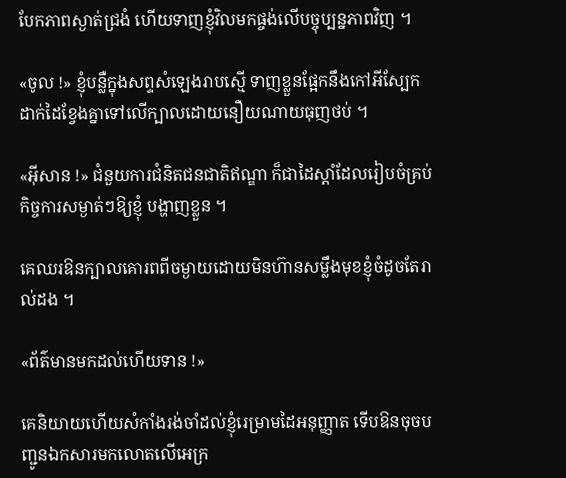បែកភាពស្ងាត់ជ្រងំ ហើយទាញខ្ញុំវិលមកផ្ចង់លើបច្ចុប្បន្នភាពវិញ ។

«ចូល !» ខ្ញុំបន្លឺក្នុងសព្ទសំឡេងរាបស្មើ ទាញខ្លួនផ្អែកនឹងកៅអីស្បែក ដាក់ដៃខ្វែងគ្នាទៅលើក្បាលដោយនឿយណាយធុញថប់ ។

«អ៊ីសាន !» ជំនួយការជំនិតជនជាតិឥណ្ឌា ក៏ជាដៃស្តាំដែលរៀបចំគ្រប់កិច្ចការសម្ងាត់ៗឱ្យខ្ញុំ បង្ហាញខ្លួន ។

គេឈរឱនក្បាលគោរពពីចម្ងាយដោយមិនហ៊ានសម្លឹងមុខខ្ញុំចំដូចតែរាល់ដង ។

«ព័ត៌មានមកដល់ហើយទាន !»

គេនិយាយហើយសំកាំងរង់ចាំដល់ខ្ញុំរេម្រាមដៃអនុញ្ញាត ទើបឱនចុចបញ្ជូនឯកសារមកលោតលើអេក្រ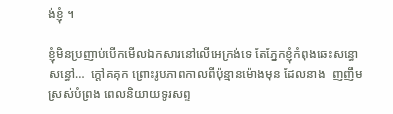ង់ខ្ញុំ ។

ខ្ញុំមិនប្រញាប់បើកមើលឯកសារនៅលើអេក្រង់ទេ តែភ្នែកខ្ញុំកំពុងឆេះសន្ធោសន្ធៅ…  ក្តៅគគុក ព្រោះរូបភាពកាលពីប៉ុន្មានម៉ោងមុន ដែលនាង  ញញឹមស្រស់បំព្រង ពេលនិយាយទូរសព្ទ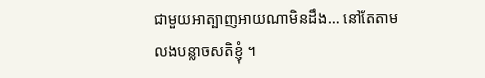ជាមួយអាត្បាញអាយណាមិនដឹង… នៅតែតាមលងបន្លាចសតិខ្ញុំ ។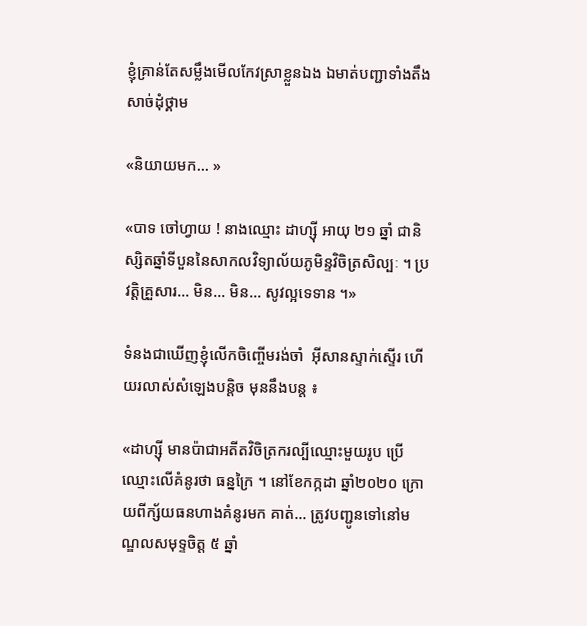ខ្ញុំគ្រាន់តែសម្លឹងមើលកែវស្រាខ្លួនឯង ឯមាត់បញ្ជាទាំងតឹងសាច់ដុំថ្គាម

«និយាយមក… »

«បាទ ចៅហ្វាយ ! នាងឈ្មោះ ដាហ្ស៊ី អាយុ ២១ ឆ្នាំ ជានិស្សិតឆ្នាំទីបួននៃសាកលវិទ្យាល័យភូមិន្ទវិចិត្រសិល្បៈ ។ ប្រវត្តិគ្រួសារ… មិន… មិន… សូវល្អទេទាន ។»

ទំនងជាឃើញខ្ញុំលើកចិញ្ចើមរង់ចាំ  អ៊ីសានស្ទាក់ស្ទើរ ហើយរលាស់សំឡេងបន្តិច មុននឹងបន្ត ៖

«ដាហ្ស៊ី មានប៉ាជាអតីតវិចិត្រករល្បីឈ្មោះមួយរូប ប្រើឈ្មោះលើគំនូរថា ធន្នក្រៃ ។ នៅខែកក្កដា ឆ្នាំ២០២០ ក្រោយពីក្ស័យធនហាងគំនូរមក គាត់… ត្រូវបញ្ជូនទៅនៅមណ្ឌលសមុទ្ទចិត្ត ៥ ឆ្នាំ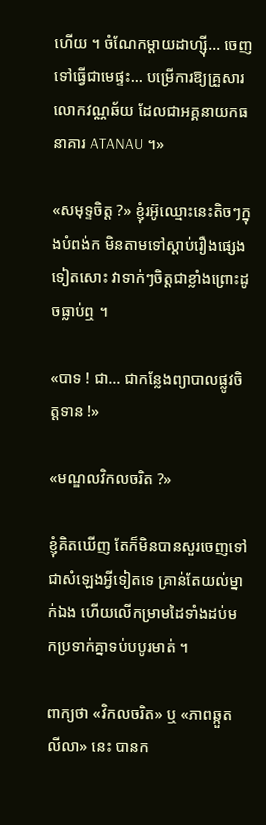ហើយ ។ ចំណែកម្តាយដាហ្ស៊ី… ចេញទៅធ្វើជាមេផ្ទះ… បម្រើការឱ្យគ្រួសារលោកវណ្ណឆ័យ ដែលជាអគ្គនាយកធនាគារ ATANAU ។»

«សមុទ្ទចិត្ត ?» ខ្ញុំរអ៊ូឈ្មោះនេះតិចៗក្នុងបំពង់ក មិនតាមទៅស្តាប់រឿងផ្សេងទៀតសោះ វាទាក់ៗចិត្តជាខ្លាំងព្រោះដូចធ្លាប់ឮ ។

«បាទ ! ជា… ជាកន្លែងព្យាបាលផ្លូវចិត្តទាន !»

«មណ្ឌលវិកលចរិត ?»

ខ្ញុំគិតឃើញ តែក៏មិនបានសួរចេញទៅជាសំឡេងអ្វីទៀតទេ គ្រាន់តែយល់ម្នាក់ឯង ហើយលើកម្រាមដៃទាំងដប់មកប្រទាក់គ្នាទប់បបូរមាត់ ។

ពាក្យថា «វិកលចរិត» ឬ «ភាពឆ្កួតលីលា» នេះ បានក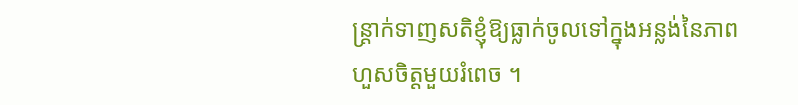ន្ត្រាក់ទាញសតិខ្ញុំឱ្យធ្លាក់ចូលទៅក្នុងអន្លង់នៃភាពហួសចិត្តមួយរំពេច ។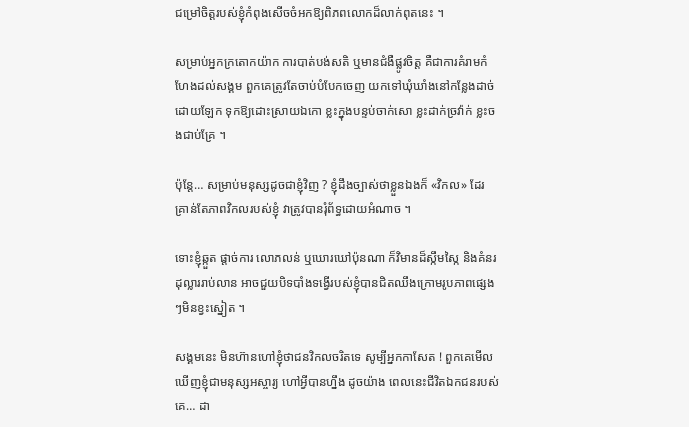ជម្រៅចិត្តរបស់ខ្ញុំកំពុងសើចចំអកឱ្យពិភពលោកដ៏លាក់ពុតនេះ ។

សម្រាប់អ្នកក្រតោកយ៉ាក ការបាត់បង់សតិ ឬមានជំងឺផ្លូវចិត្ត គឺជាការគំរាមកំហែងដល់សង្គម ពួកគេត្រូវតែចាប់បំបែកចេញ យកទៅឃុំឃាំងនៅកន្លែងដាច់ដោយឡែក ទុកឱ្យដោះស្រាយឯកោ ខ្លះក្នុងបន្ទប់ចាក់សោ ខ្លះដាក់ច្រវ៉ាក់ ខ្លះចងជាប់គ្រែ ។

ប៉ុន្តែ… សម្រាប់មនុស្សដូចជាខ្ញុំវិញ ? ខ្ញុំដឹងច្បាស់ថាខ្លួនឯងក៏ «វិកល» ដែរ គ្រាន់តែភាពវិកលរបស់ខ្ញុំ វាត្រូវបានរុំព័ទ្ធដោយអំណាច ។

ទោះខ្ញុំឆ្កួត ផ្តាច់ការ លោភលន់ ឬឃោរឃៅប៉ុនណា ក៏វិមានដ៏ស្កឹមស្កៃ និងគំនរដុល្លាររាប់លាន អាចជួយបិទបាំងទង្វើរបស់ខ្ញុំបានជិតឈឹងក្រោមរូបភាពផ្សេងៗមិនខ្វះស្នៀត ។

សង្គមនេះ មិនហ៊ានហៅខ្ញុំថាជនវិកលចរិតទេ សូម្បីអ្នកកាសែត ! ពួកគេមើលឃើញខ្ញុំជាមនុស្សអស្ចារ្យ ហៅអ្វីបានហ្នឹង ដូចយ៉ាង ពេលនេះជីវិតឯកជនរបស់គេ… ដា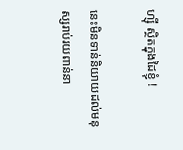ហ្ស៊ី ស្ថិតក្នុងដៃខ្ញុំ !

នេះមិនទាន់និយាយដល់មនុស្សរាប់រយពាន់នា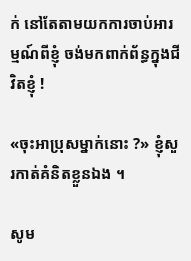ក់ នៅតែតាមយកការចាប់អារម្មណ៍ពីខ្ញុំ ចង់មកពាក់ព័ន្ធក្នុងជីវិតខ្ញុំ !

«ចុះអាប្រុសម្នាក់នោះ ?» ខ្ញុំសួរកាត់គំនិតខ្លួនឯង ។

សូម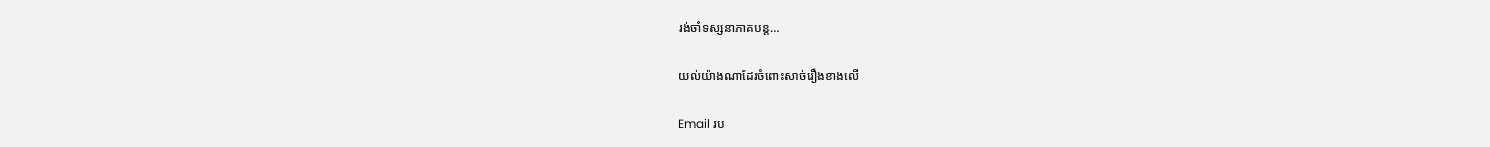រង់ចាំទស្សនាភាគបន្ត…

យល់យ៉ាងណាដែរចំពោះសាច់រឿងខាងលើ

Email រប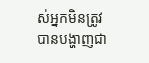ស់អ្នកមិនត្រូវបានបង្ហាញជា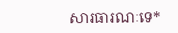សារធារណៈទេ*